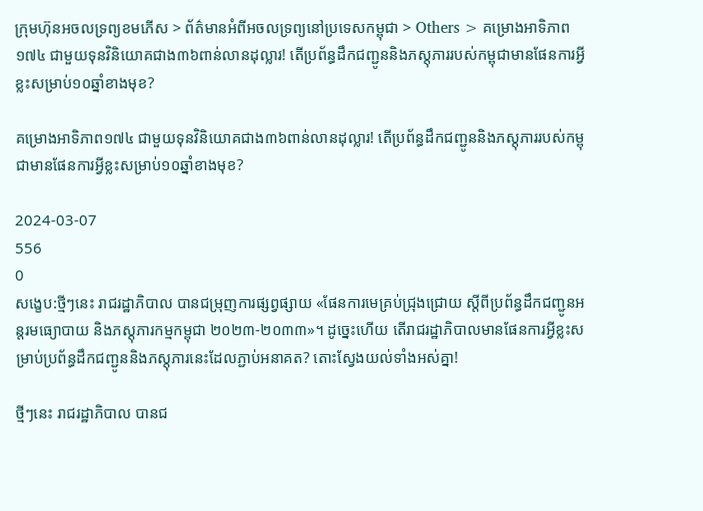ក្រុមហ៊ុនអចលទ្រព្យខមភើស > ព័ត៌មានអំពីអចលទ្រព្យនៅប្រទេសកម្ពុជា > Others > គម្រោងអាទិភាព១៧៤ ជាមួយទុនវិនិយោគជាង៣៦ពាន់លានដុល្លារ! តើប្រព័ន្ធដឹកជញ្ជូននិងភស្តុភាររបស់កម្ពុជាមានផែនការអ្វីខ្លះសម្រាប់១០ឆ្នាំខាងមុខ?

គម្រោងអាទិភាព១៧៤ ជាមួយទុនវិនិយោគជាង៣៦ពាន់លានដុល្លារ! តើប្រព័ន្ធដឹកជញ្ជូននិងភស្តុភាររបស់កម្ពុជាមានផែនការអ្វីខ្លះសម្រាប់១០ឆ្នាំខាងមុខ?

2024-03-07
556
0
សង្ខេប:ថ្មីៗនេះ រាជរដ្ឋាភិបាល បានជម្រុញការផ្សព្វផ្សាយ «ផែនការមេគ្រប់ជ្រុងជ្រោយ ស្តីពីប្រព័ន្ធដឹកជញ្ជូនអន្តរមធ្យោបាយ និងភស្តុភារកម្មកម្ពុជា ២០២៣-២០៣៣»។ ដូច្នេះហើយ តើរាជរដ្ឋាភិបាលមានផែនការអ្វីខ្លះសម្រាប់ប្រព័ន្ធដឹកជញ្ជូននិងភស្តុភារនេះដែលភ្ជាប់អនាគត? តោះស្វែងយល់ទាំងអស់គ្នា!

ថ្មីៗនេះ រាជរដ្ឋាភិបាល បានជ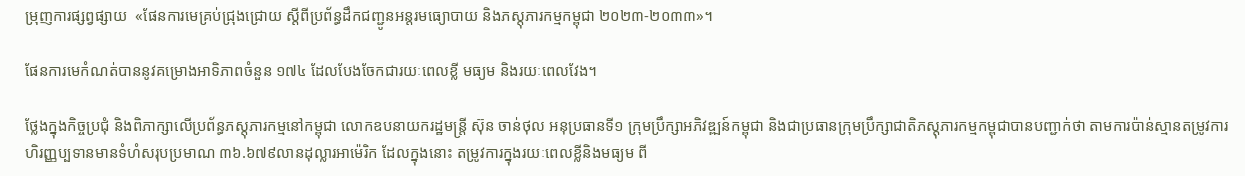ម្រុញការផ្សព្វផ្សាយ  «ផែនការមេគ្រប់ជ្រុងជ្រោយ ស្តីពីប្រព័ន្ធដឹកជញ្ជូនអន្តរមធ្យោបាយ និងភស្តុភារកម្មកម្ពុជា ២០២៣-២០៣៣»។

ផែនការមេកំណត់បាននូវគម្រោងអាទិភាពចំនួន ១៧៤ ដែលបែងចែកជារយៈពេលខ្លី មធ្យម និងរយៈពេលវែង។

ថ្លែងក្នុងកិច្ចប្រជុំ និងពិភាក្សាលើប្រព័ន្ធភស្តុភារកម្មនៅកម្ពុជា លោកឧបនាយករដ្ឋមន្ត្រី ស៊ុន ចាន់ថុល អនុប្រធានទី១ ក្រុមប្រឹក្សាអភិវឌ្ឍន៍កម្ពុជា និងជាប្រធានក្រុមប្រឹក្សាជាតិភស្តុភារកម្មកម្ពុជាបានបញ្ជាក់ថា តាមការប៉ាន់ស្មានតម្រូវការហិរញ្ញប្បទានមានទំហំសរុបប្រមាណ ៣៦.៦៧៩លានដុល្លារអាម៉េរិក ដែលក្នុងនោះ តម្រូវការក្នុងរយៈពេលខ្លីនិងមធ្យម ពី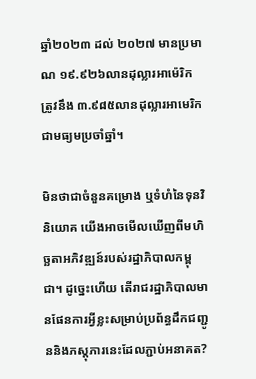ឆ្នាំ២០២៣ ដល់ ២០២៧ មានប្រមាណ ១៩.៩២៦លានដុល្លារអាម៉េរិក ត្រូវនឹង ៣.៩៨៥លានដុល្លារអាមេរិក ជាមធ្យមប្រចាំឆ្នាំ។

មិនថាជាចំនួនគម្រោង ឬទំហំនៃទុនវិនិយោគ យើងអាចមើលឃើញពីមហិច្ឆតាអភិវឌ្ឍន៍របស់រដ្ឋាភិបាលកម្ពុជា។ ដូច្នេះហើយ តើរាជរដ្ឋាភិបាលមានផែនការអ្វីខ្លះសម្រាប់ប្រព័ន្ធដឹកជញ្ជូននិងភស្តុភារនេះដែលភ្ជាប់អនាគត?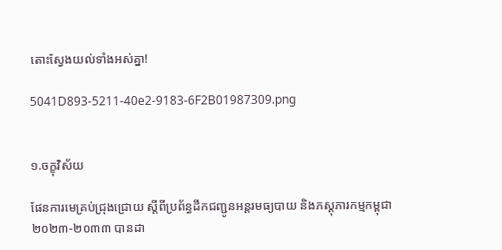តោះស្វែងយល់ទាំងអស់គ្នា!

5041D893-5211-40e2-9183-6F2B01987309.png


១.ចក្ខុវិស័យ

ផែនការមេគ្រប់ជ្រុងជ្រោយ ស្តីពីប្រព័ន្ធដឹកជញ្ជូនអន្តរមធ្យបាយ និងភស្តុភារកម្មកម្ពុជា ២០២៣-២០៣៣ បានដា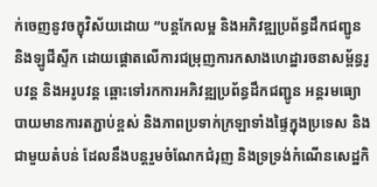ក់ចេញនូវចក្ខុវិស័យដោយ “បន្តកែលម្អ និងអភិវឌ្ឍប្រព័ន្ធដឹកជញ្ជូន និងឡូជីស្ទីក ដោយផ្តោតលើការជម្រុញការកសាងហេដ្ឋារចនាសម្ព័ន្ធរូបវន្ត និងអរូបវន្ត ឆ្ពោះទៅរកការអភិវឌ្ឍប្រព័ន្ធដឹកជញ្ជូន អន្តរមធ្យោបាយមានការតភ្ជាប់ខ្ពស់ និងភាពប្រទាក់ក្រឡាទាំងផ្ទៃក្នុងប្រទេស និងជាមួយតំបន់ ដែលនឹងបន្តរួមចំណែកជំរុញ និងទ្រទ្រង់កំណើនសេដ្ឋកិ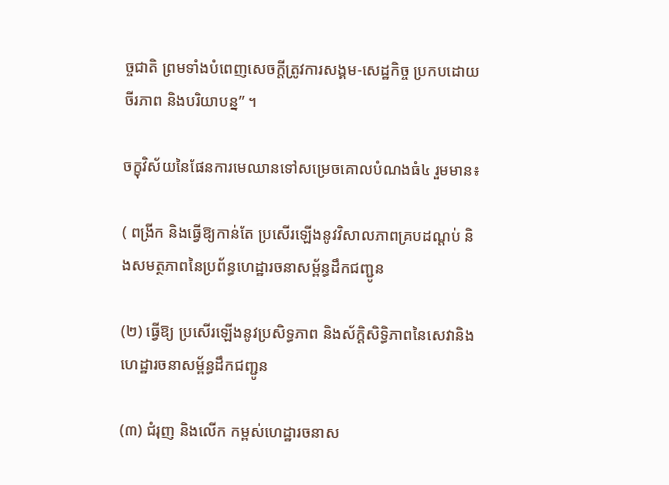ច្ចជាតិ ព្រមទាំងបំពេញសេចក្តីត្រូវការសង្គម-សេដ្ឋកិច្ច ប្រកបដោយ ចីរភាព និងបរិយាបន្ន” ។

ចក្ខុវិស័យនៃផែនការមេឈានទៅសម្រេចគោលបំណងធំ៤ រួមមាន៖

( ពង្រីក និងធ្វើឱ្យកាន់តែ ប្រសើរឡើងនូវវិសាលភាពគ្របដណ្តប់ និងសមត្ថភាពនៃប្រព័ន្ធហេដ្ឋារចនាសម្ព័ន្ធដឹកជញ្ជូន

(២) ធ្វើឱ្យ ប្រសើរឡើងនូវប្រសិទ្ធភាព និងស័ក្តិសិទ្ធិភាពនៃសេវានិងហេដ្ឋារចនាសម្ព័ន្ធដឹកជញ្ជូន

(៣) ជំរុញ និងលើក កម្ពស់ហេដ្ឋារចនាស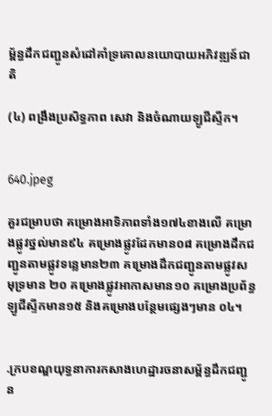ម្ព័ន្ធដឹកជញ្ជូនសំដៅគាំទ្រគោលនយោបាយអភិវឌ្ឍន៍ជាតិ

(៤) ពង្រឹងប្រសិទ្ធភាព សេវា និងចំណាយឡូជីស្ទីក។


640.jpeg

គួរជម្រាបថា គម្រោងអាទិភាពទាំង១៧៤ខាងលើ គម្រោងផ្លូវថ្នល់មាន៩៤ គម្រោងផ្លូវដែកមាន០៨ គម្រោងដឹកជញ្ជូនតាមផ្លូវទន្លេមាន២៣ គម្រោងដឹកជញ្ជូនតាមផ្លូវសមុទ្រមាន ២០ គម្រោងផ្លូវអាកាសមាន១០ គម្រោងប្រព័ន្ធឡូជីស្ទីកមាន១៥ និងគម្រោងបន្ថែមផ្សេងៗមាន ០៤។


.ក្របខណ្ឌយុទ្ធនាការកសាងហេដ្ឋារចនាសម្ព័ន្ធដឹកជញ្ជូន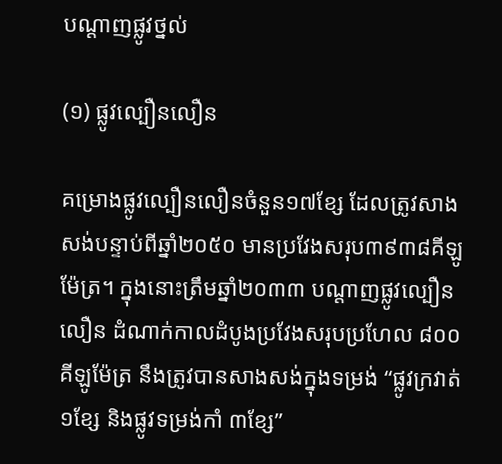បណ្តាញផ្លូវថ្នល់

(១) ផ្លូវល្បឿនលឿន

គម្រោងផ្លូវល្បឿនលឿនចំនួន១៧ខ្សែ ដែលត្រូវសាងសង់បន្ទាប់ពីឆ្នាំ២០៥០ មានប្រវែងសរុប៣៩៣៨គីឡូម៉ែត្រ។ ក្នុងនោះត្រឹមឆ្នាំ២០៣៣ បណ្តាញផ្លូវល្បឿនលឿន ដំណាក់កាលដំបូងប្រវែងសរុបប្រហែល ៨០០គីឡូម៉ែត្រ នឹងត្រូវបានសាងសង់ក្នុងទម្រង់ “ផ្លូវក្រវាត់ ១ខ្សែ និងផ្លូវទម្រង់កាំ ៣ខ្សែ”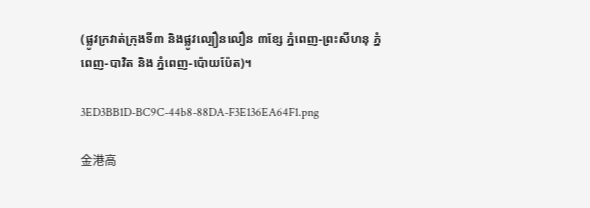(ផ្លូវក្រវាត់ក្រុងទី៣ និងផ្លូវល្បឿនលឿន ៣ខ្សែ ភ្នំពេញ-ព្រះសីហនុ ភ្នំពេញ-បាវិត និង ភ្នំពេញ-ប៉ោយប៉ែត)។

3ED3BB1D-BC9C-44b8-88DA-F3E136EA64F1.png

金港高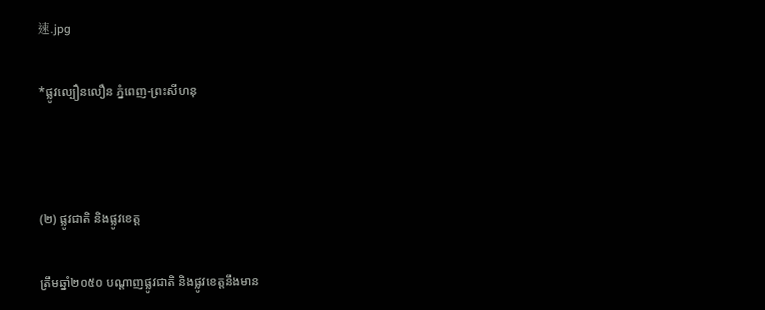速.jpg

*ផ្លូវល្បឿនលឿន ភ្នំពេញ-ព្រះសីហនុ



(២) ផ្លូវជាតិ និងផ្លូវខេត្ត

ត្រឹមឆ្នាំ២០៥០ បណ្តាញផ្លូវជាតិ និងផ្លូវខេត្តនឹងមាន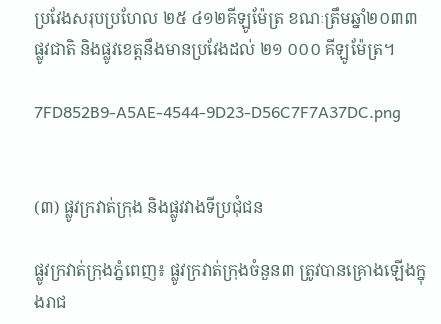ប្រវែងសរុបប្រហែល ២៥ ៤១២គីឡូម៉ែត្រ ខណៈត្រឹមឆ្នាំ២០៣៣ ផ្លូវជាតិ និងផ្លូវខេត្តនឹងមានប្រវែងដល់ ២១ ០០០ គីឡូម៉ែត្រ។

7FD852B9-A5AE-4544-9D23-D56C7F7A37DC.png


(៣) ផ្លូវក្រវាត់ក្រុង និងផ្លូវវាងទីប្រជុំជន

ផ្លូវក្រវាត់ក្រុងភ្នំពេញ៖ ផ្លូវក្រវាត់ក្រុងចំនួន៣ ត្រូវបានគ្រោងឡើងក្នុងរាជ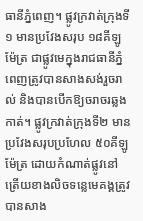ធានីភ្នំពេញ។ ផ្លូវក្រវាត់ក្រុងទី១ មានប្រវែងសរុប ១៨គីឡូម៉ែត្រ ជាផ្លូវមេក្នុងរាជធានីភ្នំពេញត្រូវបានសាងសង់រួចរាល់ និងបានបើកឱ្យចរាចរឆ្លងកាត់។ ផ្លូវក្រវាត់ក្រុងទី២ មានប្រវែងសរុបប្រហែល ៥០គីឡូម៉ែត្រ ដោយកំណាត់ផ្លូវនៅត្រើយខាងលិចទន្លេមេគង្គត្រូវបានសាង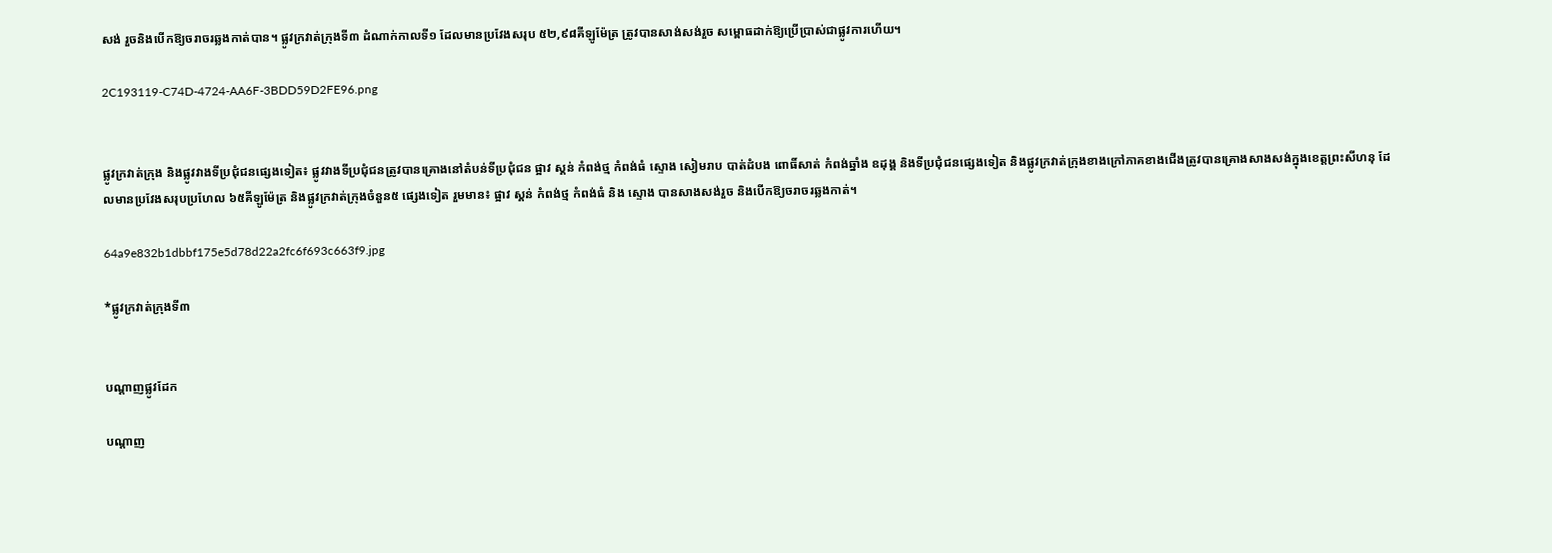សង់ រួចនិងបើកឱ្យចរាចរឆ្លងកាត់បាន។ ផ្លូវក្រវាត់ក្រុងទី៣ ដំណាក់កាលទី១ ដែលមានប្រវែងសរុប ៥២,៩៨គីឡូម៉ែត្រ ត្រូវបានសាង់សង់រួច សម្ពោធដាក់ឱ្យប្រើប្រាស់ជាផ្លូវការហើយ។

2C193119-C74D-4724-AA6F-3BDD59D2FE96.png


ផ្លូវក្រវាត់ក្រុង និងផ្លូវវាងទីប្រជុំជនផ្សេងទៀត៖ ផ្លូវវាងទីប្រជុំជនត្រូវបានគ្រោងនៅតំបន់ទីប្រជុំជន ផ្អាវ ស្គន់ កំពង់ថ្ម កំពង់ធំ ស្ទោង សៀមរាប បាត់ដំបង ពោធិ៍សាត់ កំពង់ឆ្នាំង ឧដុង្គ និងទីប្រជុំជនផ្សេងទៀត និងផ្លូវក្រវាត់ក្រុងខាងក្រៅភាគខាងជើងត្រូវបានគ្រោងសាងសង់ក្នុងខេត្តព្រះសីហនុ ដែលមានប្រវែងសរុបប្រហែល ៦៥គីឡូម៉ែត្រ និងផ្លូវក្រវាត់ក្រុងចំនួន៥ ផ្សេងទៀត រួមមាន៖ ផ្អាវ ស្គន់ កំពង់ថ្ម កំពង់ធំ និង ស្ទោង បានសាងសង់រួច និងបើកឱ្យចរាចរឆ្លងកាត់។

64a9e832b1dbbf175e5d78d22a2fc6f693c663f9.jpg

*ផ្លូវក្រវាត់ក្រុងទី៣


បណ្តាញផ្លូវដែក

បណ្តាញ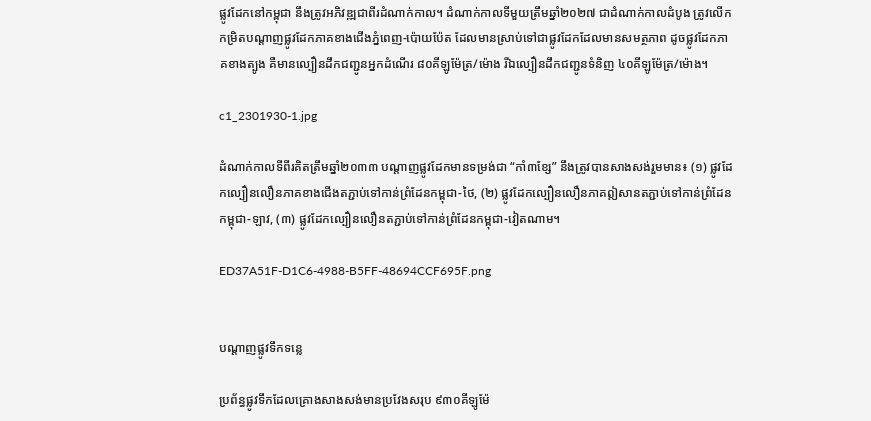ផ្លូវដែកនៅកម្ពុជា នឹងត្រូវអភិវឌ្ឍជាពីរដំណាក់កាល។ ដំណាក់កាលទីមួយត្រឹមឆ្នាំ២០២៧ ជាដំណាក់កាលដំបូង ត្រូវលើកកម្រិតបណ្តាញផ្លូវដែកភាគខាងជើងភ្នំពេញ-ប៉ោយប៉ែត ដែលមានស្រាប់ទៅជាផ្លូវដែកដែលមានសមត្ថភាព ដូចផ្លូវដែកភាគខាងត្បូង គឺមានល្បឿនដឹកជញ្ជូនអ្នកដំណើរ ៨០គីឡូម៉ែត្រ/ម៉ោង រីឯល្បឿនដឹកជញ្ជូនទំនិញ ៤០គីឡូម៉ែត្រ/ម៉ោង។

c1_2301930-1.jpg

ដំណាក់កាលទីពីរគិតត្រឹមឆ្នាំ២០៣៣ បណ្តាញផ្លូវដែកមានទម្រង់ជា “កាំ៣ខ្សែ” នឹងត្រូវបានសាងសង់រួមមាន៖ (១) ផ្លូវដែកល្បឿនលឿនភាគខាងជើងតភ្ជាប់ទៅកាន់ព្រំដែនកម្ពុជា-ថៃ, (២) ផ្លូវដែកល្បឿនលឿនភាគឦសានតភ្ជាប់ទៅកាន់ព្រំដែនកម្ពុជា-ឡាវ, (៣) ផ្លូវដែកល្បឿនលឿនតភ្ជាប់ទៅកាន់ព្រំដែនកម្ពុជា-វៀតណាម។

ED37A51F-D1C6-4988-B5FF-48694CCF695F.png


បណ្តាញផ្លូវទឹកទន្លេ

ប្រព័ន្ធផ្លូវទឹកដែលគ្រោងសាងសង់មានប្រវែងសរុប ៩៣០គីឡូម៉ែ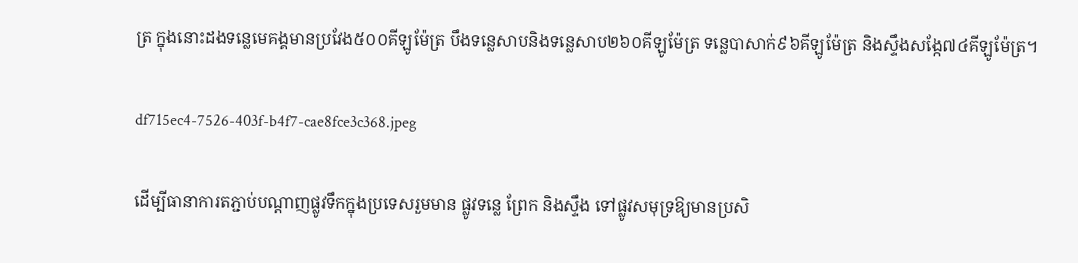ត្រ ក្នុងនោះដងទន្លេមេគង្គមានប្រវែង៥០០គីឡូម៉ែត្រ បឹងទន្លេសាបនិងទន្លេសាប២៦០គីឡូម៉ែត្រ ទន្លេបាសាក់៩៦គីឡូម៉ែត្រ និងស្ទឹងសង្កែ៧៤គីឡូម៉ែត្រ។

df715ec4-7526-403f-b4f7-cae8fce3c368.jpeg

ដើម្បីធានាការតភ្ជាប់បណ្តាញផ្លូវទឹកក្នុងប្រទេសរួមមាន ផ្លូវទន្លេ ព្រែក និងស្ទឹង ទៅផ្លូវសមុទ្រឱ្យមានប្រសិ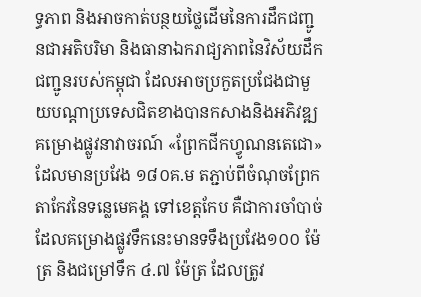ទ្ធភាព និងអាចកាត់បន្ថយថ្លៃដើមនៃការដឹកជញ្ជូនជាអតិបរិមា និងធានាឯករាជ្យភាពនៃវិស័យដឹកជញ្ជូនរបស់កម្ពុជា ដែលអាចប្រកួតប្រជែងជាមួយបណ្តាប្រទេសជិតខាងបានកសាងនិងអភិវឌ្ឍគម្រោងផ្លូវនាវាចរណ៍ «ព្រែកជីកហ្វូណនតេជោ» ដែលមានប្រវែង ១៨០គ.ម តភ្ជាប់ពីចំណុចព្រែកតាកែវនៃទន្លេមេគង្គ ទៅខេត្តកែប គឺជាការចាំបាច់ ដែលគម្រោងផ្លូវទឹកនេះមានទទឹងប្រវែង១០០ ម៉ែត្រ និងជម្រៅទឹក ៤.៧ ម៉ែត្រ ដែលត្រូវ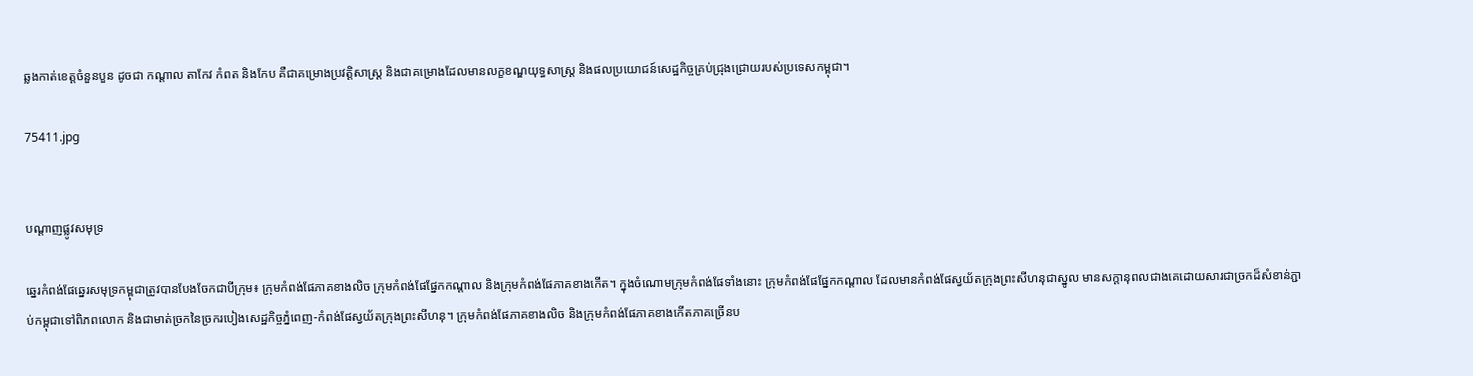ឆ្លងកាត់ខេត្តចំនួនបួន ដូចជា កណ្តាល តាកែវ កំពត និងកែប គឺជាគម្រោងប្រវត្តិសាស្ត្រ និងជាគម្រោងដែលមានលក្ខខណ្ឌយុទ្ធសាស្ត្រ និងផលប្រយោជន៍សេដ្ឋកិច្ចគ្រប់ជ្រុងជ្រោយរបស់ប្រទេសកម្ពុជា។

75411.jpg


បណ្តាញផ្លូវសមុទ្រ

ឆ្នេរកំពង់ផែឆ្នេរសមុទ្រកម្ពុជាត្រូវបានបែងចែកជាបីក្រុម៖ ក្រុមកំពង់ផែភាគខាងលិច ក្រុមកំពង់ផែផ្នែកកណ្តាល និងក្រុមកំពង់ផែភាគខាងកើត។ ក្នុងចំណោមក្រុមកំពង់ផែទាំងនោះ ក្រុមកំពង់ផែផ្នែកកណ្តាល ដែលមានកំពង់ផែស្វយ័តក្រុងព្រះសីហនុជាស្នូល មានសក្តានុពលជាងគេដោយសារជាច្រកដ៏សំខាន់ភ្ជាប់កម្ពុជាទៅពិភពលោក និងជាមាត់ច្រកនៃច្រករបៀងសេដ្ឋកិច្ចភ្នំពេញ-កំពង់ផែស្វយ័តក្រុងព្រះសីហនុ។ ក្រុមកំពង់ផែភាគខាងលិច និងក្រុមកំពង់ផែភាគខាងកើតភាគច្រើនប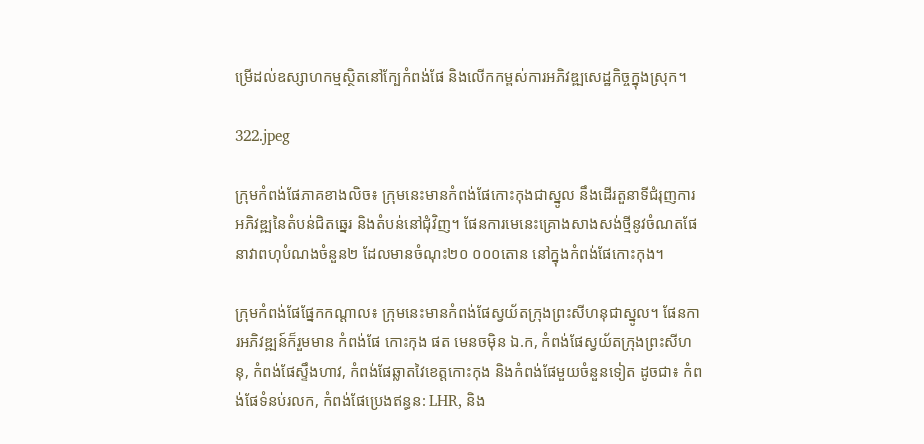ម្រើដល់ឧស្សាហកម្មស្ថិតនៅក្បែកំពង់ផែ និងលើកកម្ពស់ការអភិវឌ្ឍសេដ្ឋកិច្ចក្នុងស្រុក។

322.jpeg

ក្រុមកំពង់ផែភាគខាងលិច៖ ក្រុមនេះមានកំពង់ផែកោះកុងជាស្នូល នឹងដើរតួនាទីជំរុញការអភិវឌ្ឍនៃតំបន់ជិតឆ្នេរ និងតំបន់នៅជុំវិញ។ ផែនការមេនេះគ្រោងសាងសង់ថ្មីនូវចំណតផែនាវាពហុបំណងចំនួន២ ដែលមានចំណុះ២០ ០០០តោន នៅក្នុងកំពង់ផែកោះកុង។

ក្រុមកំពង់ផែផ្នែកកណ្តាល៖ ក្រុមនេះមានកំពង់ផែស្វយ័តក្រុងព្រះសីហនុជាស្នូល។ ផែនការអភិវឌ្ឍន៍ក៏រួមមាន កំពង់ផែ កោះកុង ផត មេនចម៉ិន ឯ.ក, កំពង់ផែស្វយ័តក្រុងព្រះសីហនុ, កំពង់ផែស្ទឹងហាវ, កំពង់ផែឆ្លាតវៃខេត្តកោះកុង និងកំពង់ផែមួយចំនួនទៀត ដូចជា៖ កំពង់ផែទំនប់រលក, កំពង់ផែប្រេងឥន្ធន: LHR, និង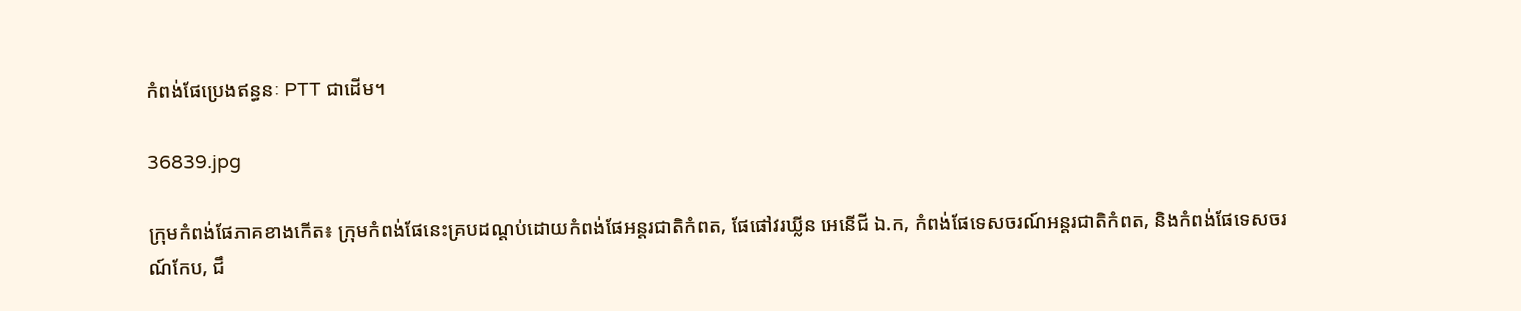កំពង់ផែប្រេងឥន្ធនៈ PTT ជាដើម។

36839.jpg

ក្រុមកំពង់ផែភាគខាងកើត៖ ក្រុមកំពង់ផែនេះគ្របដណ្តប់ដោយកំពង់ផែអន្តរជាតិកំពត, ផែផៅវរឃ្លីន អេនើជី ឯ.ក, កំពង់ផែទេសចរណ៍អន្តរជាតិកំពត, និងកំពង់ផែទេសចរណ៍កែប, ជឹ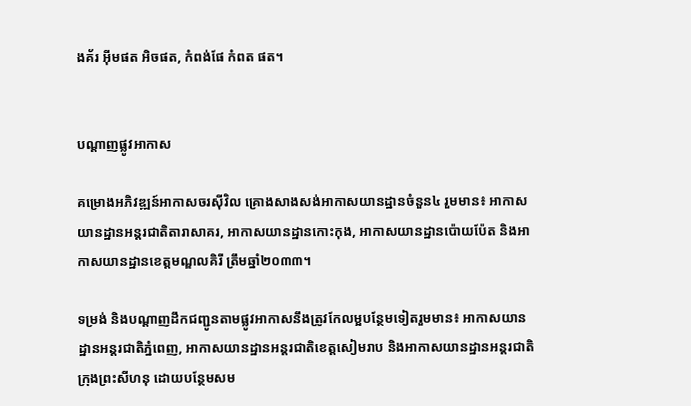ងគ័រ អុីមផត អិចផត, កំពង់ផែ កំពត ផត។


បណ្តាញផ្លូវអាកាស

គម្រោងអភិវឌ្ឍន៍អាកាសចរស៊ីវិល គ្រោងសាងសង់អាកាសយានដ្ឋានចំនួន៤ រួមមាន៖ អាកាសយានដ្ឋានអន្តរជាតិតារាសាគរ, អាកាសយានដ្ឋានកោះកុង, អាកាសយានដ្ឋានប៉ោយប៉ែត និងអាកាសយានដ្ឋានខេត្តមណ្ឌលគិរី ត្រឹមឆ្នាំ២០៣៣។

ទម្រង់ និងបណ្តាញដឹកជញ្ជូនតាមផ្លូវអាកាសនឹងត្រូវកែលម្អបន្ថែមទៀតរួមមាន៖ អាកាសយានដ្ឋានអន្តរជាតិភ្នំពេញ, អាកាសយានដ្ឋានអន្តរជាតិខេត្តសៀមរាប និងអាកាសយានដ្ឋានអន្តរជាតិក្រុងព្រះសីហនុ ដោយបន្ថែមសម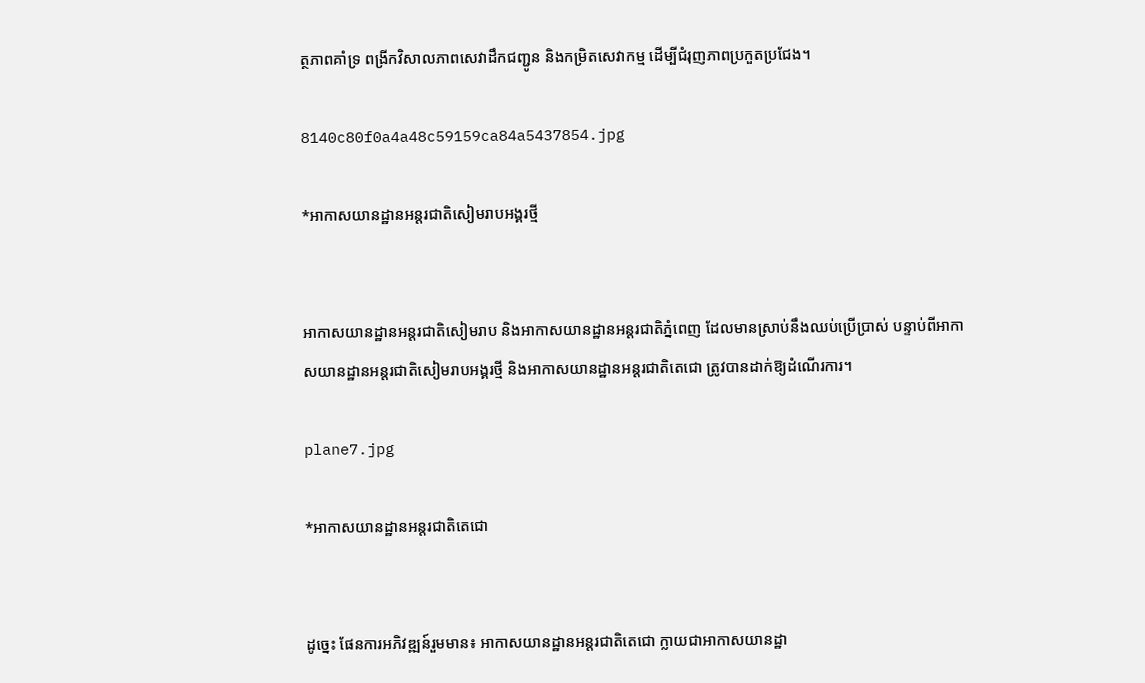ត្ថភាពគាំទ្រ ពង្រីកវិសាលភាពសេវាដឹកជញ្ជូន និងកម្រិតសេវាកម្ម ដើម្បីជំរុញភាពប្រកួតប្រជែង។

8140c80f0a4a48c59159ca84a5437854.jpg

*អាកាសយានដ្ឋានអន្តរជាតិសៀមរាបអង្គរថ្មី


អាកាសយានដ្ឋានអន្តរជាតិសៀមរាប និងអាកាសយានដ្ឋានអន្តរជាតិភ្នំពេញ ដែលមានស្រាប់នឹងឈប់ប្រើប្រាស់ បន្ទាប់ពីអាកាសយានដ្ឋានអន្តរជាតិសៀមរាបអង្គរថ្មី និងអាកាសយានដ្ឋានអន្តរជាតិតេជោ ត្រូវបានដាក់ឱ្យដំណើរការ។

plane7.jpg

*អាកាសយានដ្ឋានអន្តរជាតិតេជោ


ដូច្នេះ ផែនការអភិវឌ្ឍន៍រួមមាន៖ អាកាសយានដ្ឋានអន្តរជាតិតេជោ ក្លាយជាអាកាសយានដ្ឋា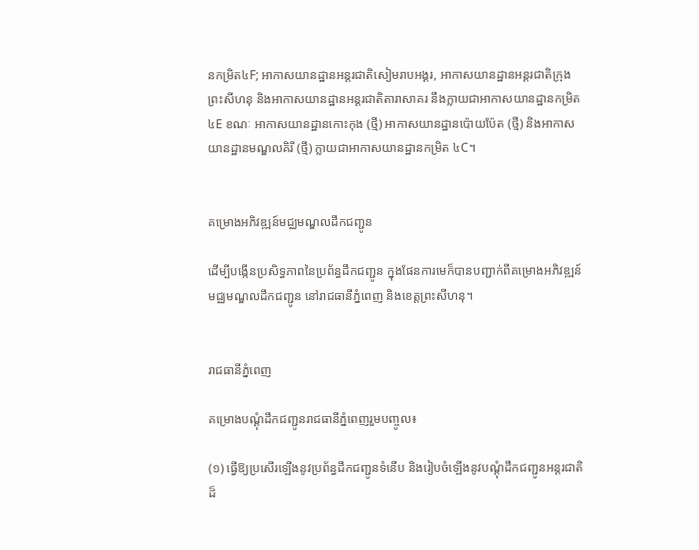នកម្រិត៤F; អាកាសយានដ្ឋានអន្តរជាតិសៀមរាបអង្គរ, អាកាសយានដ្ឋានអន្តរជាតិក្រុងព្រះសីហនុ និងអាកាសយានដ្ឋានអន្តរជាតិតារាសាគរ នឹងក្លាយជាអាកាសយានដ្ឋានកម្រិត ៤E ខណៈ អាកាសយានដ្ឋានកោះកុង (ថ្មី) អាកាសយានដ្ឋានប៉ោយប៉ែត (ថ្មី) និងអាកាសយានដ្ឋានមណ្ឌលគិរី (ថ្មី) ក្លាយជាអាកាសយានដ្ឋានកម្រិត ៤C។


គម្រោងអភិវឌ្ឍន៍មជ្ឈមណ្ឌលដឹកជញ្ជូន

ដើម្បីបង្កើនប្រសិទ្ធភាពនៃប្រព័ន្ធដឹកជញ្ជូន ក្នុងផែនការមេក៏បានបញ្ជាក់ពីគម្រោងអភិវឌ្ឍន៍មជ្ឈមណ្ឌលដឹកជញ្ជូន នៅរាជធានីភ្នំពេញ និងខេត្តព្រះសីហនុ។


រាជធានីភ្នំពេញ

គម្រោងបណ្តុំដឹកជញ្ជូនរាជធានីភ្នំពេញរួមបញ្ចូល៖

(១) ធ្វើឱ្យប្រសើរឡើងនូវប្រព័ន្ធដឹកជញ្ជូនទំនើប និងរៀបចំឡើងនូវបណ្តុំដឹកជញ្ជូនអន្តរជាតិដ៏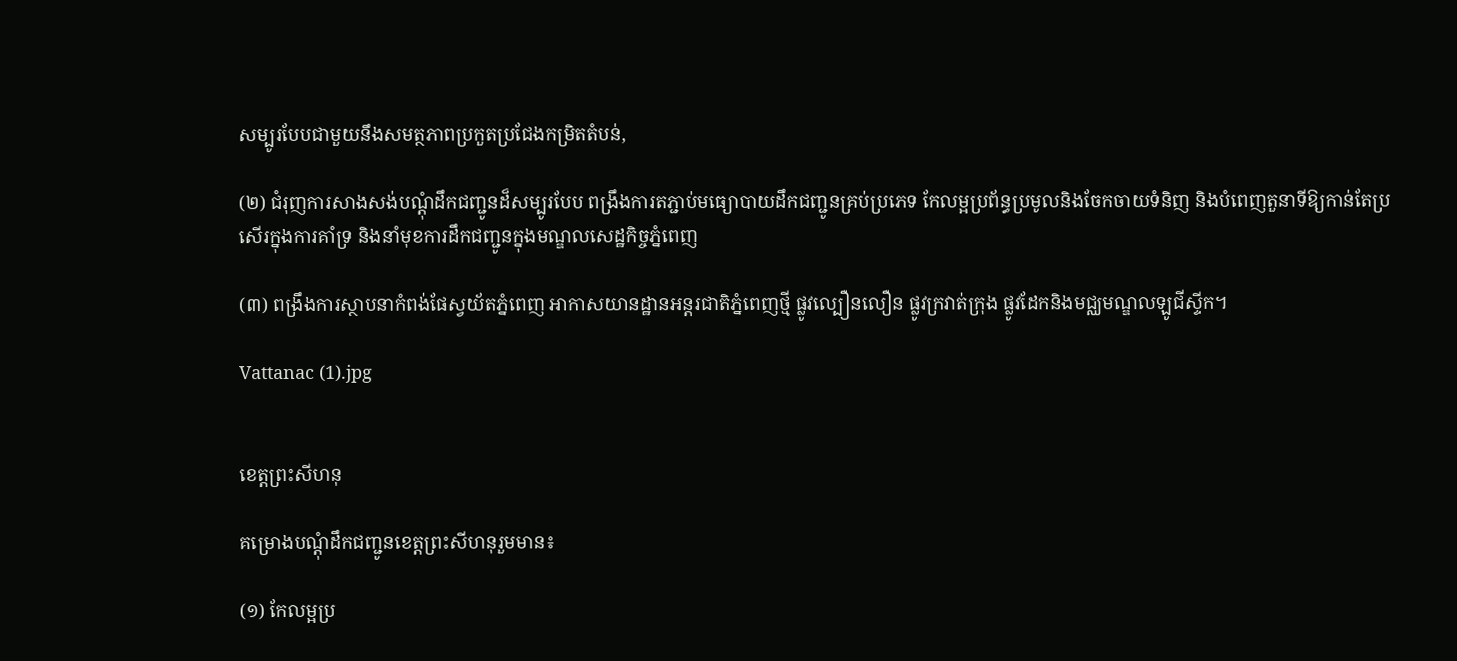សម្បូរបែបជាមួយនឹងសមត្ថភាពប្រកួតប្រជែងកម្រិតតំបន់,

(២) ជំរុញការសាងសង់បណ្តុំដឹកជញ្ជូនដ៏សម្បូរបែប ពង្រឹងការតភ្ជាប់មធ្យោបាយដឹកជញ្ជូនគ្រប់ប្រភេទ កែលម្អប្រព័ន្ធប្រមូលនិងចែកចាយទំនិញ និងបំពេញតួនាទីឱ្យកាន់តែប្រសើរក្នុងការគាំទ្រ និងនាំមុខការដឹកជញ្ជូនក្នុងមណ្ឌលសេដ្ឋកិច្ចភ្នំពេញ

(៣) ពង្រឹងការស្ថាបនាកំពង់ផែស្វយ័តភ្នំពេញ អាកាសយានដ្ឋានអន្តរជាតិភ្នំពេញថ្មី ផ្លូវល្បឿនលឿន ផ្លូវក្រវាត់ក្រុង ផ្លូវដែកនិងមជ្ឈមណ្ឌលឡូជីស្ទីក។

Vattanac (1).jpg


ខេត្តព្រះសីហនុ

គម្រោងបណ្តុំដឹកជញ្ជូនខេត្តព្រះសីហនុរួមមាន៖

(១) កែលម្អប្រ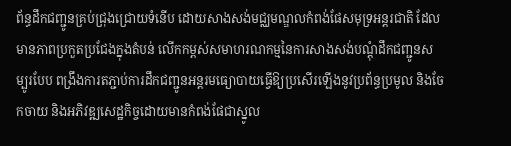ព័ន្ធដឹកជញ្ជូនគ្រប់ជ្រុងជ្រោយទំនើប ដោយសាងសង់មជ្ឈមណ្ឌលកំពង់ផែសមុទ្រអន្តរជាតិ ដែលមានភាពប្រកួតប្រជែងក្នុងតំបន់ លើកកម្ពស់សមាហរណកម្មនៃការសាងសង់បណ្តុំដឹកជញ្ជូនសម្បូរបែប ពង្រឹងការតភ្ជាប់ការដឹកជញ្ជូនអន្តរមធ្យោបាយធ្វើឱ្យប្រសើរឡើងនូវប្រព័ន្ធប្រមូល និងចែកចាយ និងអភិវឌ្ឍសេដ្ឋកិច្ចដោយមានកំពង់ផែជាស្នូល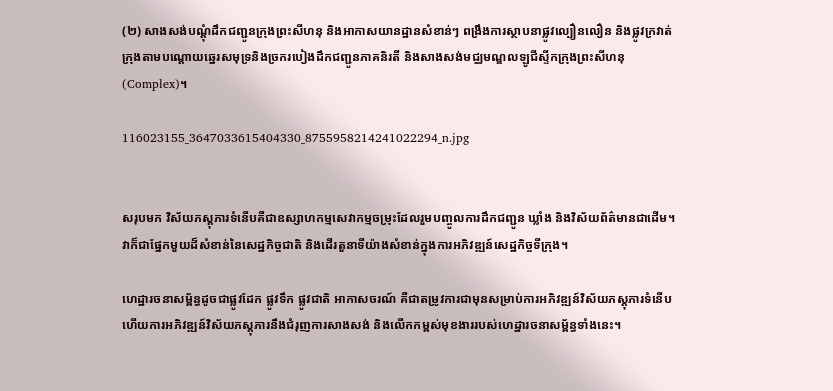(២) សាងសង់បណ្តុំដឹកជញ្ជូនក្រុងព្រះសីហនុ និងអាកាសយានដ្ឋានសំខាន់ៗ ពង្រឹងការស្ថាបនាផ្លូវល្បឿនលឿន និងផ្លូវក្រវាត់ក្រុងតាមបណ្ដោយឆ្នេរសមុទ្រនិងច្រករបៀងដឹកជញ្ជូនភាគនិរតី និងសាងសង់មជ្ឈមណ្ឌលឡូជីស្ទីកក្រុងព្រះសីហនុ (Complex)។

116023155_3647033615404330_8755958214241022294_n.jpg


សរុបមក វិស័យភស្តុភារទំនើបគឺជាឧស្សាហកម្មសេវាកម្មចម្រុះដែលរួមបញ្ចូលការដឹកជញ្ជូន ឃ្លាំង និងវិស័យព័ត៌មានជាដើម។ វាក៏ជាផ្នែកមួយដ៏សំខាន់នៃសេដ្ឋកិច្ចជាតិ និងដើរតួនាទីយ៉ាងសំខាន់ក្នុងការអភិវឌ្ឍន៍សេដ្ឋកិច្ចទីក្រុង។

ហេដ្ឋារចនាសម្ព័ន្ធដូចជាផ្លូវដែក ផ្លូវទឹក ផ្លូវជាតិ អាកាសចរណ៍ គឺជាតម្រូវការជាមុនសម្រាប់ការអភិវឌ្ឍន៍វិស័យភស្តុភារទំនើប ហើយការអភិវឌ្ឍន៍វិស័យភស្តុភារនឹងជំរុញការសាងសង់ និងលើកកម្ពស់មុខងាររបស់ហេដ្ឋារចនាសម្ព័ន្ធទាំងនេះ។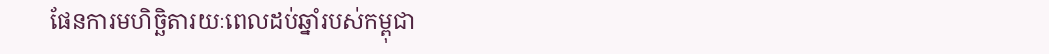ផែនការមហិច្ឆិតារយៈពេលដប់ឆ្នាំរបស់កម្ពុជា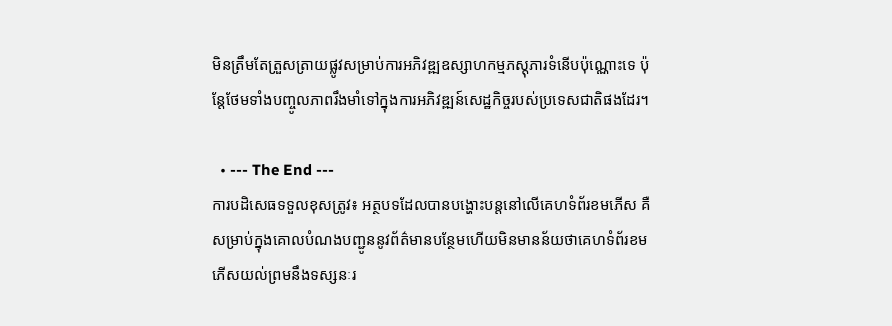មិនត្រឹមតែត្រួសត្រាយផ្លូវសម្រាប់ការអភិវឌ្ឍឧស្សាហកម្មភស្តុភារទំនើបប៉ុណ្ណោះទេ ប៉ុន្តែថែមទាំងបញ្ចូលភាពរឹងមាំទៅក្នុងការអភិវឌ្ឍន៍សេដ្ឋកិច្ចរបស់ប្រទេសជាតិផងដែរ។

  • --- The End ---
ការបដិសេធទទួលខុសត្រូវ៖ អត្ថបទដែលបានបង្ហោះបន្តនៅលើគេហទំព័រខមភើស គឺសម្រាប់ក្នុងគោលបំណងបញ្ជូននូវព័ត៌មានបន្ថែមហើយមិនមានន័យថាគេហទំព័រខមភើសយល់ព្រមនឹងទស្សនៈរ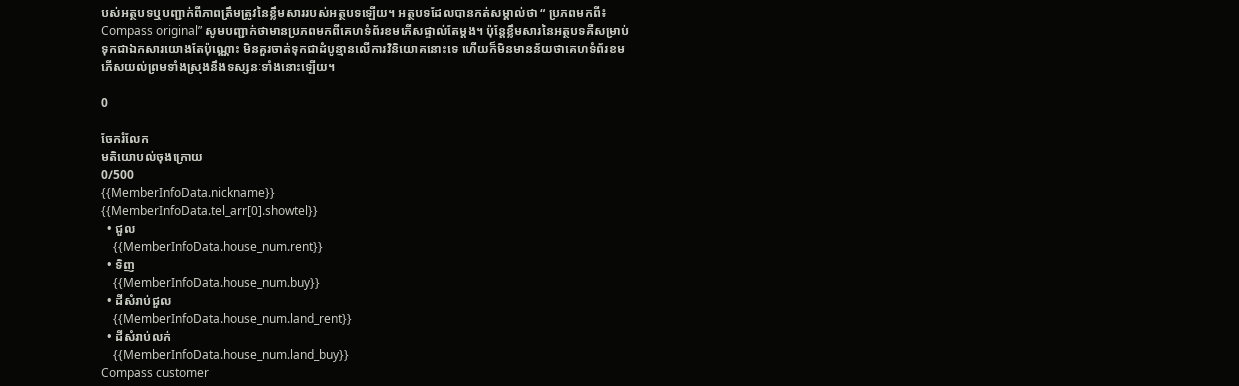បស់អត្ថបទឬបញ្ជាក់ពីភាពត្រឹមត្រូវនៃខ្លឹមសាររបស់អត្ថបទឡើយ។ អត្ថបទដែលបានកត់សម្គាល់ថា “ ប្រភពមកពី៖ Compass original” សូមបញ្ជាក់ថាមានប្រភពមកពីគេហទំព័រខមភើសផ្ទាល់តែម្ដង។ ប៉ុន្តែខ្លឹមសារនៃអត្ថបទគឺសម្រាប់ទុកជាឯកសារយោងតែប៉ុណ្ណោះ មិនគួរចាត់ទុកជាដំបូន្មានលើការវិនិយោគនោះទេ ហើយក៏មិនមានន័យថាគេហទំព័រខមភើសយល់ព្រមទាំងស្រុងនឹងទស្សនៈទាំងនោះឡើយ។

0

ចែករំលែក
មតិយោបល់ចុងក្រោយ
0/500
{{MemberInfoData.nickname}}
{{MemberInfoData.tel_arr[0].showtel}}
  • ជួល
    {{MemberInfoData.house_num.rent}}
  • ទិញ
    {{MemberInfoData.house_num.buy}}
  • ដីសំរាប់ជួល
    {{MemberInfoData.house_num.land_rent}}
  • ដីសំរាប់លក់
    {{MemberInfoData.house_num.land_buy}}
Compass customer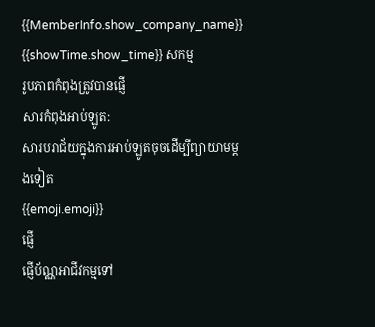{{MemberInfo.show_company_name}}
{{showTime.show_time}} សកម្ម
រូបភាពកំពុងត្រូវបានផ្ញើ
សារកំពុងអាប់ឡូត:
សារបរាជ័យក្នុងការអាប់ឡូតចុចដើម្បីព្យាយាមម្តងទៀត
{{emoji.emoji}}
ផ្ញើ
ផ្ញើប័ណ្ណអាជីវកម្មទៅ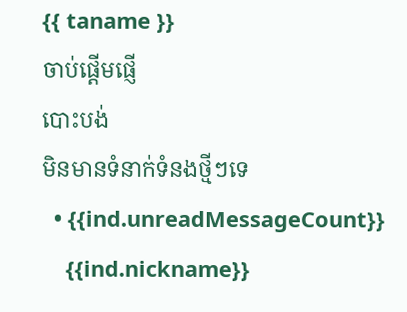{{ taname }}
ចាប់ផ្តើមផ្ញើ
បោះបង់
មិនមានទំនាក់ទំនងថ្មីៗទេ
  • {{ind.unreadMessageCount}}
    {{ind.nickname}}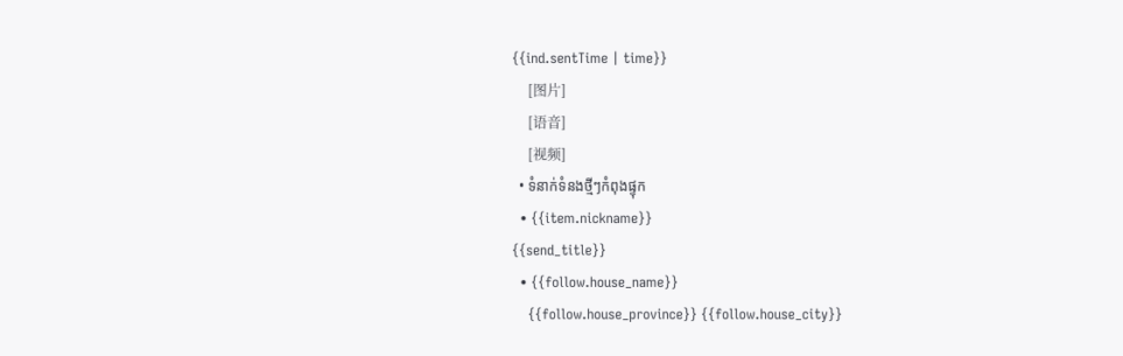{{ind.sentTime | time}}
    [图片]
    [语音]
    [视频]
  • ទំនាក់ទំនងថ្មីៗកំពុងផ្ទុក
  • {{item.nickname}}
{{send_title}}
  • {{follow.house_name}}
    {{follow.house_province}} {{follow.house_city}}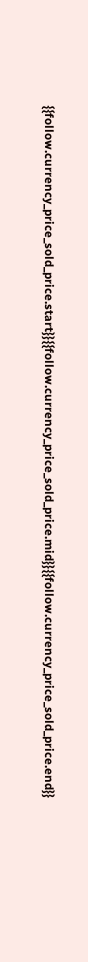{{follow.currency_price_sold_price.start}}{{follow.currency_price_sold_price.mid}}{{follow.currency_price_sold_price.end}}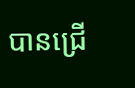បានជ្រើ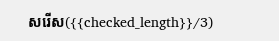សរើស({{checked_length}}/3)